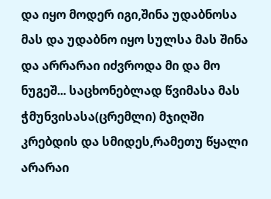და იყო მოდერ იგი,შინა უდაბნოსა მას და უდაბნო იყო სულსა მას შინა და არრარაი იძვროდა მი და მო ნუგეშ... საცხონებლად წვიმასა მას ჭმუნვისასა(ცრემლი) მჯიღში კრებდის და სმიდეს,რამეთუ წყალი არარაი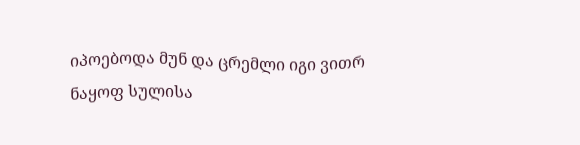იპოებოდა მუნ და ცრემლი იგი ვითრ ნაყოფ სულისა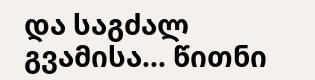და საგძალ გვამისა... წითნი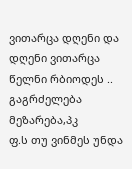ვითარცა დღენი და დღენი ვითარცა წელნი რბიოდეს ..
გაგრძელება მეზარება,პკ
ფ.ს თუ ვინმეს უნდა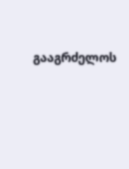გააგრძელოს